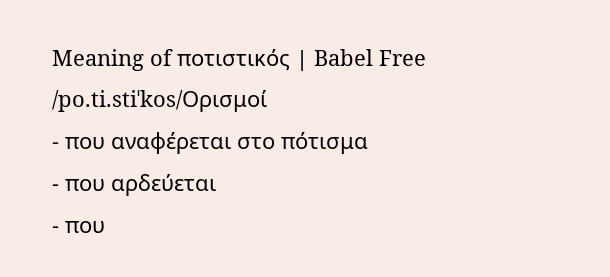Meaning of ποτιστικός | Babel Free
/po.ti.stiˈkos/Ορισμοί
- που αναφέρεται στο πότισμα
- που αρδεύεται
- που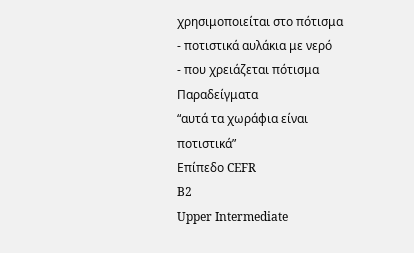χρησιμοποιείται στο πότισμα
- ποτιστικά αυλάκια με νερό
- που χρειάζεται πότισμα
Παραδείγματα
“αυτά τα χωράφια είναι ποτιστικά”
Επίπεδο CEFR
B2
Upper Intermediate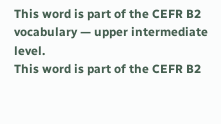This word is part of the CEFR B2 vocabulary — upper intermediate level.
This word is part of the CEFR B2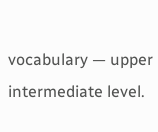vocabulary — upper intermediate level.